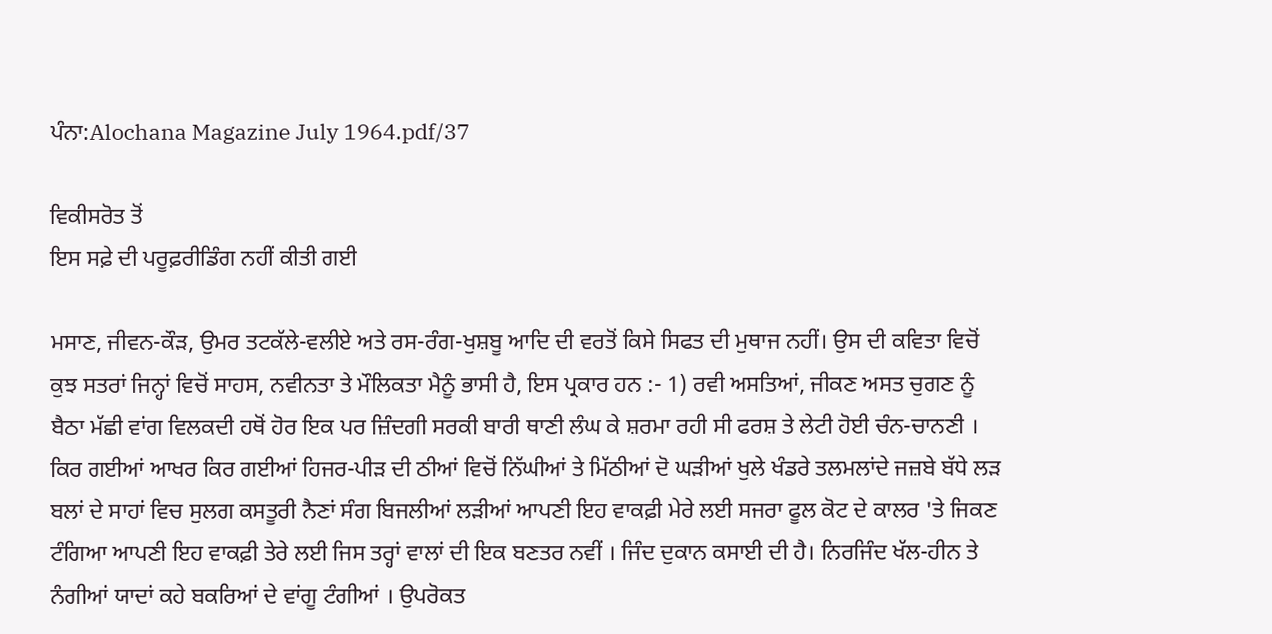ਪੰਨਾ:Alochana Magazine July 1964.pdf/37

ਵਿਕੀਸਰੋਤ ਤੋਂ
ਇਸ ਸਫ਼ੇ ਦੀ ਪਰੂਫ਼ਰੀਡਿੰਗ ਨਹੀਂ ਕੀਤੀ ਗਈ

ਮਸਾਣ, ਜੀਵਨ-ਕੌੜ, ਉਮਰ ਤਟਕੱਲੇ-ਵਲੀਏ ਅਤੇ ਰਸ-ਰੰਗ-ਖੁਸ਼ਬੂ ਆਦਿ ਦੀ ਵਰਤੋਂ ਕਿਸੇ ਸਿਫਤ ਦੀ ਮੁਥਾਜ ਨਹੀਂ। ਉਸ ਦੀ ਕਵਿਤਾ ਵਿਚੋਂ ਕੁਝ ਸਤਰਾਂ ਜਿਨ੍ਹਾਂ ਵਿਚੋਂ ਸਾਹਸ, ਨਵੀਨਤਾ ਤੇ ਮੌਲਿਕਤਾ ਮੈਨੂੰ ਭਾਸੀ ਹੈ, ਇਸ ਪ੍ਰਕਾਰ ਹਨ :- 1) ਰਵੀ ਅਸਤਿਆਂ, ਜੀਕਣ ਅਸਤ ਚੁਗਣ ਨੂੰ ਬੈਠਾ ਮੱਛੀ ਵਾਂਗ ਵਿਲਕਦੀ ਹਥੋਂ ਹੋਰ ਇਕ ਪਰ ਜ਼ਿੰਦਗੀ ਸਰਕੀ ਬਾਰੀ ਥਾਣੀ ਲੰਘ ਕੇ ਸ਼ਰਮਾ ਰਹੀ ਸੀ ਫਰਸ਼ ਤੇ ਲੇਟੀ ਹੋਈ ਚੰਨ-ਚਾਨਣੀ । ਕਿਰ ਗਈਆਂ ਆਖਰ ਕਿਰ ਗਈਆਂ ਹਿਜਰ-ਪੀੜ ਦੀ ਠੀਆਂ ਵਿਚੋਂ ਨਿੱਘੀਆਂ ਤੇ ਮਿੱਠੀਆਂ ਦੋ ਘੜੀਆਂ ਖੁਲੇ ਖੰਡਰੇ ਤਲਮਲਾਂਦੇ ਜਜ਼ਬੇ ਬੱਧੇ ਲੜ ਬਲਾਂ ਦੇ ਸਾਹਾਂ ਵਿਚ ਸੁਲਗ ਕਸਤੂਰੀ ਨੈਣਾਂ ਸੰਗ ਬਿਜਲੀਆਂ ਲੜੀਆਂ ਆਪਣੀ ਇਹ ਵਾਕਫ਼ੀ ਮੇਰੇ ਲਈ ਸਜਰਾ ਫੂਲ ਕੋਟ ਦੇ ਕਾਲਰ 'ਤੇ ਜਿਕਣ ਟੰਗਿਆ ਆਪਣੀ ਇਹ ਵਾਕਫ਼ੀ ਤੇਰੇ ਲਈ ਜਿਸ ਤਰ੍ਹਾਂ ਵਾਲਾਂ ਦੀ ਇਕ ਬਣਤਰ ਨਵੀਂ । ਜਿੰਦ ਦੁਕਾਨ ਕਸਾਈ ਦੀ ਹੈ। ਨਿਰਜਿੰਦ ਖੱਲ-ਹੀਨ ਤੇ ਨੰਗੀਆਂ ਯਾਦਾਂ ਕਹੇ ਬਕਰਿਆਂ ਦੇ ਵਾਂਗੂ ਟੰਗੀਆਂ । ਉਪਰੋਕਤ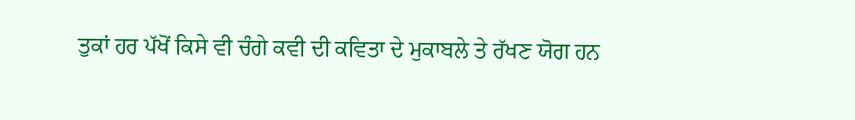ਤੁਕਾਂ ਹਰ ਪੱਖੋਂ ਕਿਸੇ ਵੀ ਚੰਗੇ ਕਵੀ ਦੀ ਕਵਿਤਾ ਦੇ ਮੁਕਾਬਲੇ ਤੇ ਰੱਖਣ ਯੋਗ ਹਨ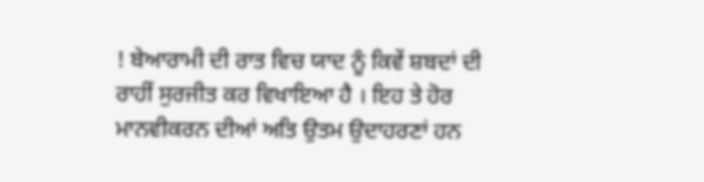! ਬੇਆਰਾਮੀ ਦੀ ਰਾਤ ਵਿਚ ਯਾਦ ਨੂੰ ਕਿਵੇਂ ਸ਼ਬਦਾਂ ਦੀ ਰਾਹੀਂ ਸੁਰਜੀਤ ਕਰ ਵਿਖਾਇਆ ਹੈ । ਇਹ ਤੇ ਹੋਰ ਮਾਨਵੀਕਰਨ ਦੀਆਂ ਅਤਿ ਉਤਮ ਉਦਾਹਰਣਾਂ ਹਨ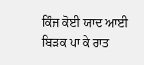ਕਿੰਜ ਕੋਈ ਯਾਦ ਆਈ ਬਿੜਕ ਪਾ ਕੇ ਰਾਤ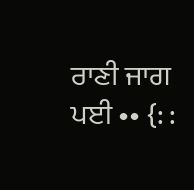ਰਾਣੀ ਜਾਗ ਪਈ •• {: :